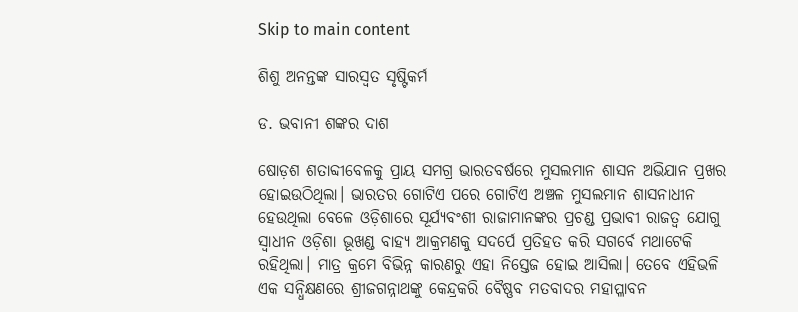Skip to main content

ଶିଶୁ ଅନନ୍ତଙ୍କ ସାରସ୍ବତ ସୃଷ୍ଟିକର୍ମ

ଡ. ଭବାନୀ ଶଙ୍କର ଦାଶ

ଷୋଡ଼ଶ ଶତାବ୍ଦୀବେଳକୁ ପ୍ରାୟ ସମଗ୍ର ଭାରତବର୍ଷରେ ମୁସଲମାନ ଶାସନ ଅଭିଯାନ ପ୍ରଖର ହୋଇଉଠିଥିଲା। ଭାରତର ଗୋଟିଏ ପରେ ଗୋଟିଏ ଅଞ୍ଚଳ ମୁସଲମାନ ଶାସନାଧୀନ ହେଉଥିଲା ବେଳେ ଓଡ଼ିଶାରେ ସୂର୍ଯ୍ୟବଂଶୀ ରାଜାମାନଙ୍କର ପ୍ରଚଣ୍ଡ ପ୍ରଭାବୀ ରାଜତ୍ୱ ଯୋଗୁ ସ୍ବାଧୀନ ଓଡ଼ିଶା ଭୂଖଣ୍ଡ ବାହ୍ୟ ଆକ୍ରମଣକୁ ସଦର୍ପେ ପ୍ରତିହତ କରି ସଗର୍ବେ ମଥାଟେକି ରହିଥିଲା। ମାତ୍ର କ୍ରମେ ବିଭିନ୍ନ କାରଣରୁ ଏହା ନିସ୍ତେଜ ହୋଇ ଆସିଲା। ତେବେ ଏହିଭଳି ଏକ ସନ୍ଧିକ୍ଷଣରେ ଶ୍ରୀଜଗନ୍ନାଥଙ୍କୁ କେନ୍ଦ୍ରକରି ବୈଷ୍ଣବ ମତବାଦର ମହାପ୍ଳାବନ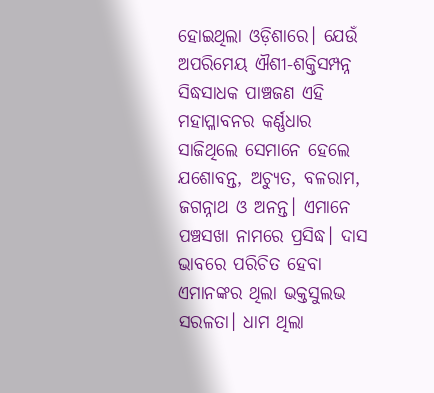ହୋଇଥିଲା ଓଡ଼ିଶାରେ। ଯେଉଁ ଅପରିମେୟ ଐଶୀ-ଶକ୍ତିସମ୍ପନ୍ନ ସିଦ୍ଧସାଧକ ପାଞ୍ଚଜଣ ଏହି ମହାପ୍ଳାବନର କର୍ଣ୍ଣଧାର ସାଜିଥିଲେ ସେମାନେ ହେଲେ ଯଶୋବନ୍ତ, ଅଚ୍ୟୁତ, ବଳରାମ, ଜଗନ୍ନାଥ ଓ ଅନନ୍ତ। ଏମାନେ ପଞ୍ଚସଖା ନାମରେ ପ୍ରସିଦ୍ଧ। ଦାସ ଭାବରେ ପରିଚିତ ହେବା ଏମାନଙ୍କର ଥିଲା ଭକ୍ତସୁଲଭ ସରଳତା। ଧାମ ଥିଲା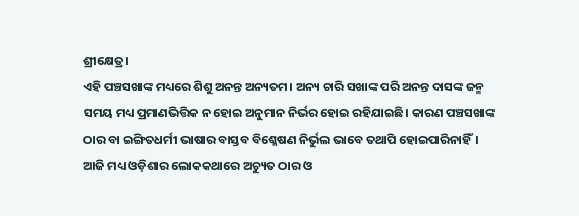ଶ୍ରୀକ୍ଷେତ୍ର।
ଏହି ପଞ୍ଚସଖାଙ୍କ ମଧ୍ୟରେ ଶିଶୁ ଅନନ୍ତ ଅନ୍ୟତମ। ଅନ୍ୟ ଚାରି ସଖାଙ୍କ ପରି ଅନନ୍ତ ଦାସଙ୍କ ଜନ୍ମ ସମୟ ମଧ୍ୟ ପ୍ରମାଣଭିତ୍ତିକ ନ ହୋଇ ଅନୁମାନ ନିର୍ଭର ହୋଇ ରହିଯାଇଛି। କାରଣ ପଞ୍ଚସଖାଙ୍କ ଠାର ବା ଇଙ୍ଗିତଧର୍ମୀ ଭାଷାର ବାସ୍ତବ ବିଶ୍ଳେଷଣ ନିର୍ଭୁଲ ଭାବେ ତଥାପି ହୋଇପାରିନାହିଁ। ଆଜି ମଧ୍ୟ ଓଡ଼ିଶାର ଲୋକକଥାରେ ଅଚ୍ୟୁତ ଠାର ଓ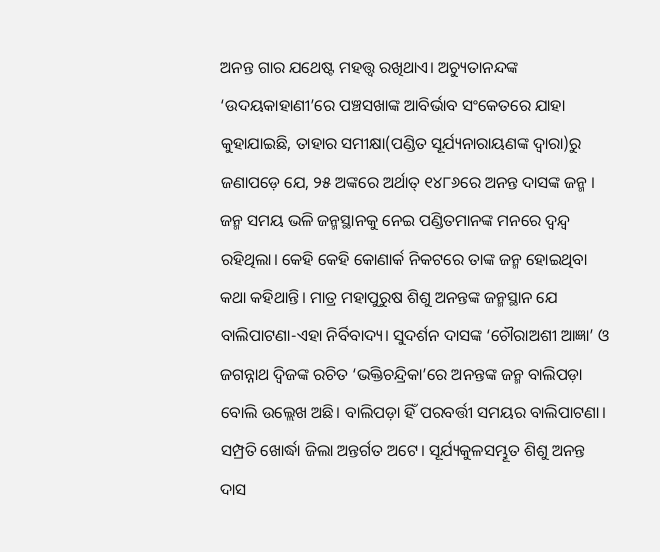ଅନନ୍ତ ଗାର ଯଥେଷ୍ଟ ମହତ୍ତ୍ୱ ରଖିଥାଏ। ଅଚ୍ୟୁତାନନ୍ଦଙ୍କ ‘ଉଦୟକାହାଣୀ’ରେ ପଞ୍ଚସଖାଙ୍କ ଆବିର୍ଭାବ ସଂକେତରେ ଯାହା କୁହାଯାଇଛି, ତାହାର ସମୀକ୍ଷା(ପଣ୍ଡିତ ସୂର୍ଯ୍ୟନାରାୟଣଙ୍କ ଦ୍ୱାରା)ରୁ ଜଣାପଡ଼େ ଯେ, ୨୫ ଅଙ୍କରେ ଅର୍ଥାତ୍‌ ୧୪୮୬ରେ ଅନନ୍ତ ଦାସଙ୍କ ଜନ୍ମ । ଜନ୍ମ ସମୟ ଭଳି ଜନ୍ମସ୍ଥାନକୁ ନେଇ ପଣ୍ଡିତମାନଙ୍କ ମନରେ ଦ୍ୱନ୍ଦ୍ୱ ରହିଥିଲା। କେହି କେହି କୋଣାର୍କ ନିକଟରେ ତାଙ୍କ ଜନ୍ମ ହୋଇଥିବା କଥା କହିଥାନ୍ତି। ମାତ୍ର ମହାପୁରୁଷ ଶିଶୁ ଅନନ୍ତଙ୍କ ଜନ୍ମସ୍ଥାନ ଯେ ବାଲିପାଟଣା-ଏହା ନିର୍ବିବାଦ୍ୟ। ସୁଦର୍ଶନ ଦାସଙ୍କ ‘ଚୌରାଅଶୀ ଆଜ୍ଞା’ ଓ ଜଗନ୍ନାଥ ଦ୍ୱିଜଙ୍କ ରଚିତ ‘ଭକ୍ତିଚନ୍ଦ୍ରିକା’ରେ ଅନନ୍ତଙ୍କ ଜନ୍ମ ବାଲିପଡ଼ା ବୋଲି ଉଲ୍ଲେଖ ଅଛି। ବାଲିପଡ଼ା ହିଁ ପରବର୍ତ୍ତୀ ସମୟର ବାଲିପାଟଣା। ସମ୍ପ୍ରତି ଖୋର୍ଦ୍ଧା ଜିଲା ଅନ୍ତର୍ଗତ ଅଟେ। ସୂର୍ଯ୍ୟକୁଳସମ୍ଭୂତ ଶିଶୁ ଅନନ୍ତ ଦାସ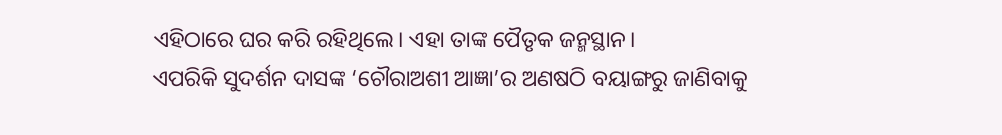ଏହିଠାରେ ଘର କରି ରହିଥିଲେ। ଏହା ତାଙ୍କ ପୈତୃକ ଜନ୍ମସ୍ଥାନ।
ଏପରିକି ସୁଦର୍ଶନ ଦାସଙ୍କ ‘ଚୌରାଅଶୀ ଆଜ୍ଞା’ର ଅଣଷଠି ବୟାଙ୍ଗରୁ ଜାଣିବାକୁ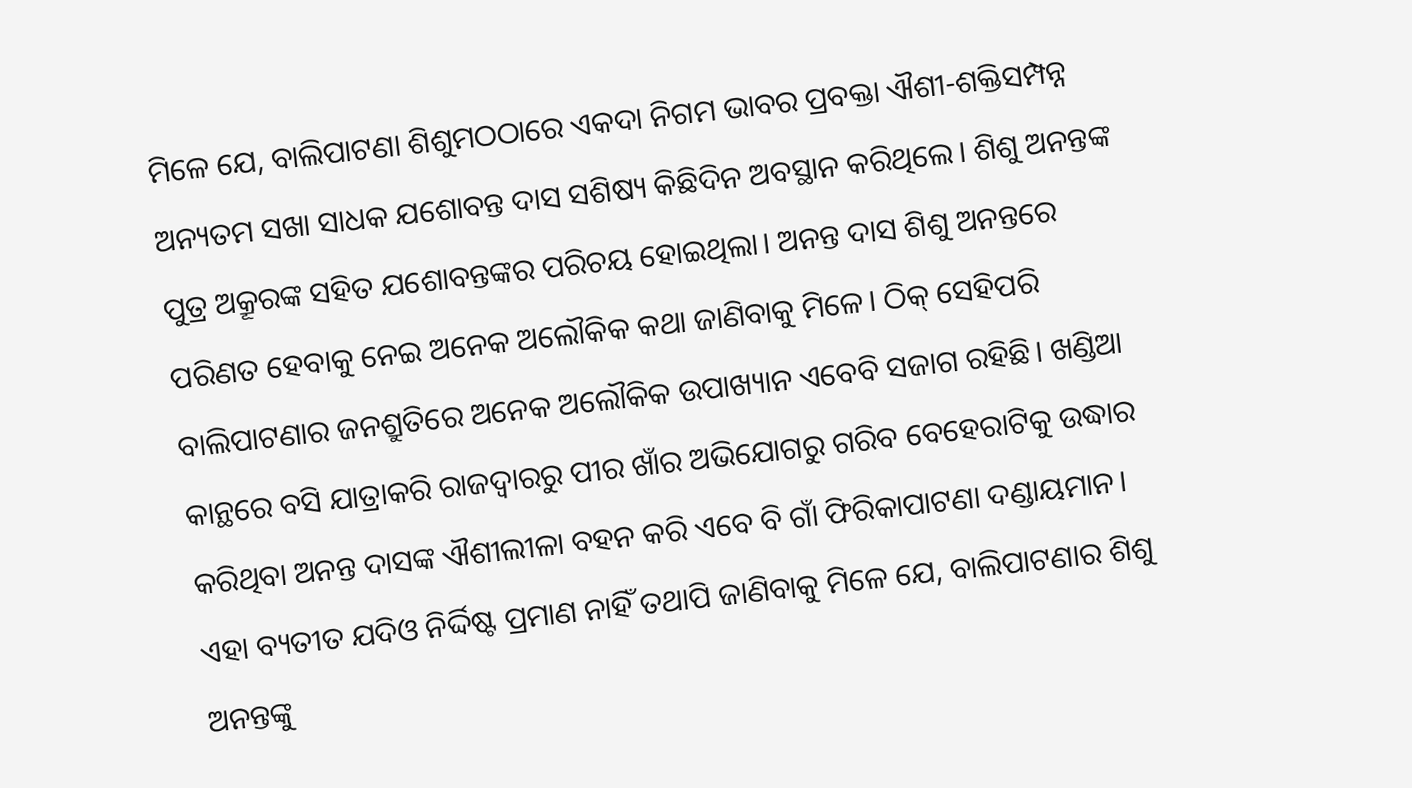ମିଳେ ଯେ, ବାଲିପାଟଣା ଶିଶୁମଠଠାରେ ଏକଦା ନିଗମ ଭାବର ପ୍ରବକ୍ତା ଐଶୀ-ଶକ୍ତିସମ୍ପନ୍ନ ଅନ୍ୟତମ ସଖା ସାଧକ ଯଶୋବନ୍ତ ଦାସ ସଶିଷ୍ୟ କିଛିଦିନ ଅବସ୍ଥାନ କରିଥିଲେ। ଶିଶୁ ଅନନ୍ତଙ୍କ ପୁତ୍ର ଅକ୍ରୂରଙ୍କ ସହିତ ଯଶୋବନ୍ତଙ୍କର ପରିଚୟ ହୋଇଥିଲା। ଅନନ୍ତ ଦାସ ଶିଶୁ ଅନନ୍ତରେ ପରିଣତ ହେବାକୁ ନେଇ ଅନେକ ଅଲୌକିକ କଥା ଜାଣିବାକୁ ମିଳେ। ଠିକ୍‌ ସେହିପରି ବାଲିପାଟଣାର ଜନଶ୍ରୁତିରେ ଅନେକ ଅଲୌକିକ ଉପାଖ୍ୟାନ ଏବେବି ସଜାଗ ରହିଛି। ଖଣ୍ଡିଆ କାନ୍ଥରେ ବସି ଯାତ୍ରାକରି ରାଜଦ୍ୱାରରୁ ପୀର ଖାଁର ଅଭିଯୋଗରୁ ଗରିବ ବେହେରାଟିକୁ ଉଦ୍ଧାର କରିଥିବା ଅନନ୍ତ ଦାସଙ୍କ ଐଶୀଲୀଳା ବହନ କରି ଏବେ ବି ଗାଁ ଫିରିକାପାଟଣା ଦଣ୍ଡାୟମାନ। ଏହା ବ୍ୟତୀତ ଯଦିଓ ନିର୍ଦ୍ଦିଷ୍ଟ ପ୍ରମାଣ ନାହିଁ ତଥାପି ଜାଣିବାକୁ ମିଳେ ଯେ, ବାଲିପାଟଣାର ଶିଶୁ ଅନନ୍ତଙ୍କୁ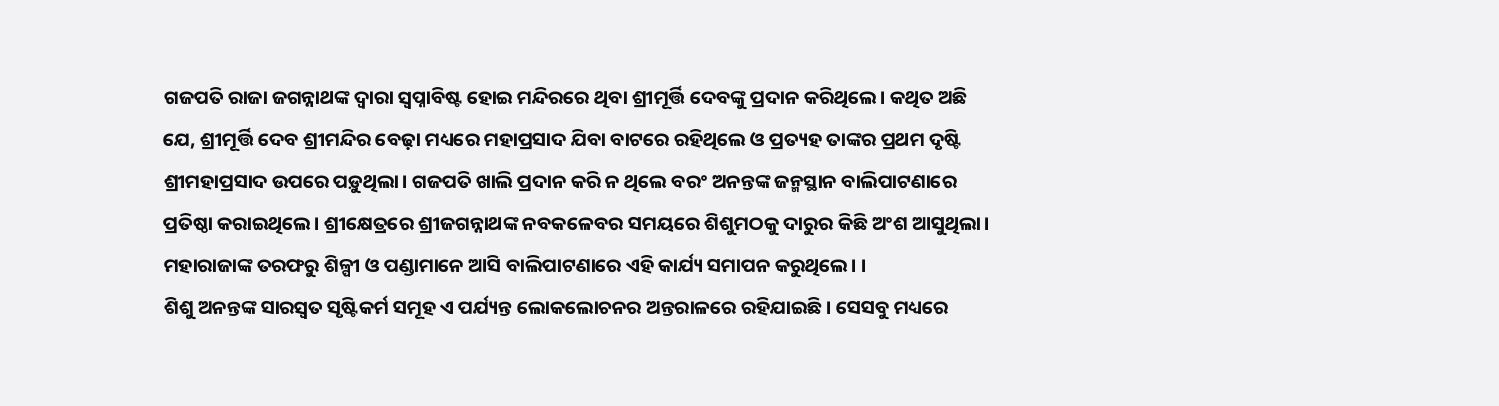ଗଜପତି ରାଜା ଜଗନ୍ନାଥଙ୍କ ଦ୍ୱାରା ସ୍ବପ୍ନାବିଷ୍ଟ ହୋଇ ମନ୍ଦିରରେ ଥିବା ଶ୍ରୀମୂର୍ତ୍ତି ଦେବଙ୍କୁ ପ୍ରଦାନ କରିଥିଲେ। କଥିତ ଅଛି ଯେ, ଶ୍ରୀମୂର୍ତ୍ତି ଦେବ ଶ୍ରୀମନ୍ଦିର ବେଢ଼ା ମଧ୍ୟରେ ମହାପ୍ରସାଦ ଯିବା ବାଟରେ ରହିଥିଲେ ଓ ପ୍ରତ୍ୟହ ତାଙ୍କର ପ୍ରଥମ ଦୃଷ୍ଟି ଶ୍ରୀମହାପ୍ରସାଦ ଉପରେ ପଡ଼ୁଥିଲା। ଗଜପତି ଖାଲି ପ୍ରଦାନ କରି ନ ଥିଲେ ବରଂ ଅନନ୍ତଙ୍କ ଜନ୍ମସ୍ଥାନ ବାଲିପାଟଣାରେ ପ୍ରତିଷ୍ଠା କରାଇଥିଲେ। ଶ୍ରୀକ୍ଷେତ୍ରରେ ଶ୍ରୀଜଗନ୍ନାଥଙ୍କ ନବକଳେବର ସମୟରେ ଶିଶୁମଠକୁ ଦାରୁର କିଛି ଅଂଶ ଆସୁଥିଲା। ମହାରାଜାଙ୍କ ତରଫରୁ ଶିଳ୍ପୀ ଓ ପଣ୍ଡାମାନେ ଆସି ବାଲିପାଟଣାରେ ଏହି କାର୍ଯ୍ୟ ସମାପନ କରୁଥିଲେ। ।
ଶିଶୁ ଅନନ୍ତଙ୍କ ସାରସ୍ବତ ସୃଷ୍ଟିକର୍ମ ସମୂହ ଏ ପର୍ଯ୍ୟନ୍ତ ଲୋକଲୋଚନର ଅନ୍ତରାଳରେ ରହିଯାଇଛି। ସେସବୁ ମଧ୍ୟରେ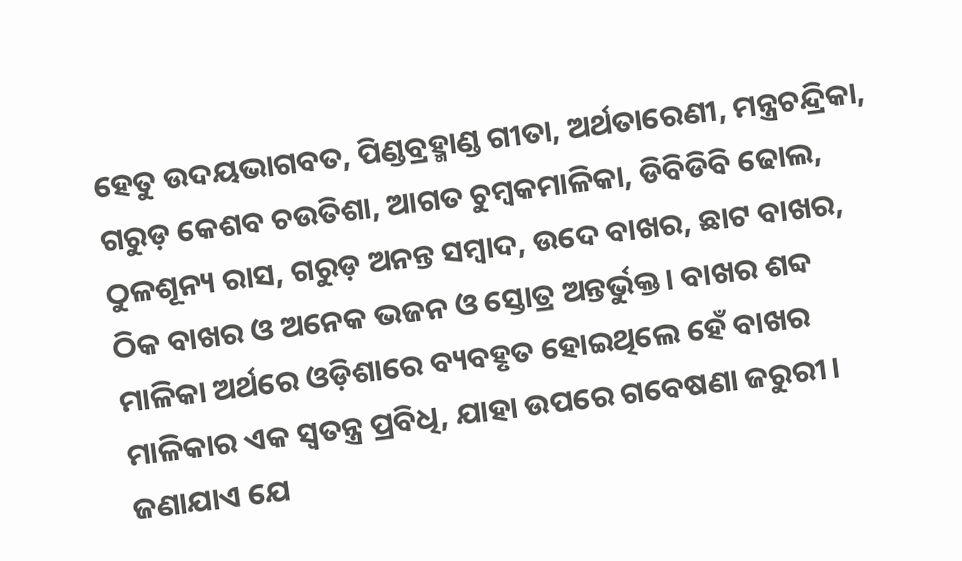ହେତୁ ଉଦୟଭାଗବତ, ପିଣ୍ଡବ୍ରହ୍ମାଣ୍ଡ ଗୀତା, ଅର୍ଥତାରେଣୀ, ମନ୍ତ୍ରଚନ୍ଦ୍ରିକା, ଗରୁଡ଼ କେଶବ ଚଉତିଶା, ଆଗତ ଚୁମ୍ବକମାଳିକା, ଡିବିଡିବି ଢୋଲ, ଠୁଳଶୂନ୍ୟ ରାସ, ଗରୁଡ଼ ଅନନ୍ତ ସମ୍ବାଦ, ଉଦେ ବାଖର, ଛାଟ ବାଖର, ଠିକ ବାଖର ଓ ଅନେକ ଭଜନ ଓ ସ୍ତୋତ୍ର ଅନ୍ତର୍ଭୁକ୍ତ। ବାଖର ଶବ୍ଦ ମାଳିକା ଅର୍ଥରେ ଓଡ଼ିଶାରେ ବ୍ୟବହୃତ ହୋଇଥିଲେ ହେଁ ବାଖର ମାଳିକାର ଏକ ସ୍ବତନ୍ତ୍ର ପ୍ରବିଧି, ଯାହା ଉପରେ ଗବେଷଣା ଜରୁରୀ। ଜଣାଯାଏ ଯେ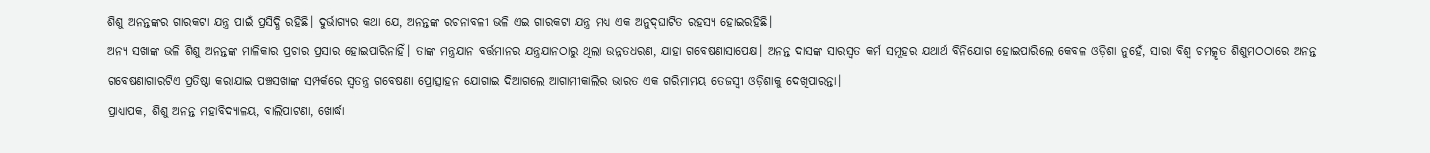ଶିଶୁ ଅନନ୍ତଙ୍କର ଗାରକଟା ଯନ୍ତ୍ର ପାଇଁ ପ୍ରସିଦ୍ଧି ରହିଛି। ଦୁର୍ଭାଗ୍ୟର କଥା ଯେ, ଅନନ୍ତଙ୍କ ରଚନାବଳୀ ଭଳି ଏଇ ଗାରକଟା ଯନ୍ତ୍ର ମଧ୍ୟ ଏକ ଅନୁଦ୍‌ଘାଟିତ ରହସ୍ୟ ହୋଇରହିଛି।
ଅନ୍ୟ ସଖାଙ୍କ ଭଳି ଶିଶୁ ଅନନ୍ତଙ୍କ ମାଳିକାର ପ୍ରଚାର ପ୍ରସାର ହୋଇପାରିନାହିଁ। ତାଙ୍କ ମନ୍ତ୍ରଯାନ ବର୍ତ୍ତମାନର ଯନ୍ତ୍ରଯାନଠାରୁ ଥିଲା ଉନ୍ନତଧରଣ, ଯାହା ଗବେଷଣାସାପେକ୍ଷ। ଅନନ୍ତ ଦାସଙ୍କ ସାରସ୍ବତ କର୍ମ ସମୂହର ଯଥାର୍ଥ ବିନିଯୋଗ ହୋଇପାରିଲେ କେବଳ ଓଡ଼ିଶା ନୁହେଁ, ସାରା ବିଶ୍ୱ ଚମତ୍କୃତ ଶିଶୁମଠଠାରେ ଅନନ୍ତ ଗବେଷଣାଗାରଟିଏ ପ୍ରତିଷ୍ଠା କରାଯାଇ ପଞ୍ଚସଖାଙ୍କ ସମ୍ପର୍କରେ ସ୍ବତନ୍ତ୍ର ଗବେଷଣା ପ୍ରୋତ୍ସାହନ ଯୋଗାଇ ଦିଆଗଲେ ଆଗାମୀକାଲିର ଭାରତ ଏକ ଗରିମାମୟ ତେଜସ୍ବୀ ଓଡ଼ିଶାକୁ ଦେଖିପାରନ୍ତା।
ପ୍ରାଧ୍ୟାପକ, ଶିଶୁ ଅନନ୍ତ ମହାବିଦ୍ୟାଳୟ, ବାଲିପାଟଣା, ଖୋର୍ଦ୍ଧା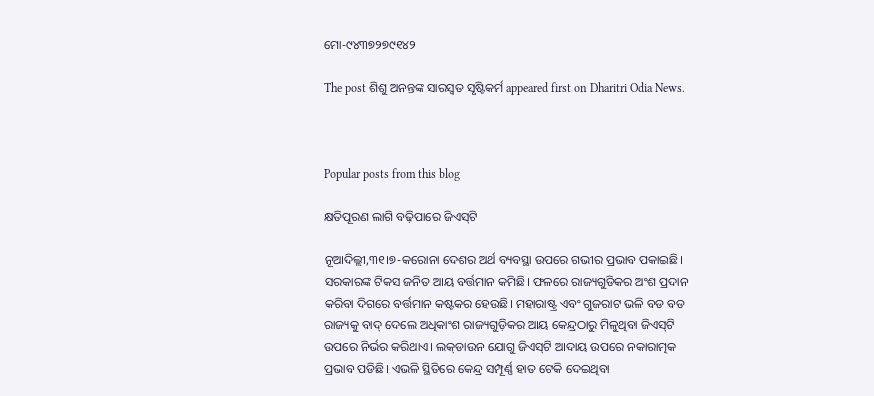ମୋ-୯୪୩୭୨୭୯୧୪୨

The post ଶିଶୁ ଅନନ୍ତଙ୍କ ସାରସ୍ବତ ସୃଷ୍ଟିକର୍ମ appeared first on Dharitri Odia News.



Popular posts from this blog

କ୍ଷତିପୂରଣ ଲାଗି ବଢ଼ିପାରେ ଜିଏସ୍‌ଟି

ନୂଆଦିଲ୍ଲୀ,୩୧।୭-କରୋନା ଦେଶର ଅର୍ଥ ବ୍ୟବସ୍ଥା ଉପରେ ଗଭୀର ପ୍ରଭାବ ପକାଇଛି। ସରକାରଙ୍କ ଟିକସ ଜନିତ ଆୟ ବର୍ତ୍ତମାନ କମିଛି। ଫଳରେ ରାଜ୍ୟଗୁଡିକର ଅଂଶ ପ୍ରଦାନ କରିବା ଦିଗରେ ବର୍ତ୍ତମାନ କଷ୍ଟକର ହେଉଛି। ମହାରାଷ୍ଟ୍ର ଏବଂ ଗୁଜରାଟ ଭଳି ବଡ ବଡ ରାଜ୍ୟକୁ ବାଦ୍‌ ଦେଲେ ଅଧିକାଂଶ ରାଜ୍ୟଗୁଡ଼ିକର ଆୟ କେନ୍ଦ୍ରଠାରୁ ମିଳୁଥିବା ଜିଏସ୍‌ଟି ଉପରେ ନିର୍ଭର କରିଥାଏ। ଲକ୍‌ଡାଉନ ଯୋଗୁ ଜିଏସ୍‌ଟି ଆଦାୟ ଉପରେ ନକାରାତ୍ମକ ପ୍ରଭାବ ପଡିଛି। ଏଭଳି ସ୍ଥିତିରେ କେନ୍ଦ୍ର ସମ୍ପୂର୍ଣ୍ଣ ହାତ ଟେକି ଦେଇଥିବା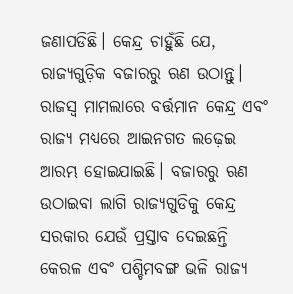ଜଣାପଡିଛି। କେନ୍ଦ୍ର ଚାହୁଁଛି ଯେ, ରାଜ୍ୟଗୁଡ଼ିକ ବଜାରରୁ ଋଣ ଉଠାନ୍ତୁ। ରାଜସ୍ବ ମାମଲାରେ ବର୍ତ୍ତମାନ କେନ୍ଦ୍ର ଏବଂ ରାଜ୍ୟ ମଧ୍ୟରେ ଆଇନଗତ ଲଢ଼େଇ ଆରମ୍ଭ ହୋଇଯାଇଛି। ବଜାରରୁ ଋଣ ଉଠାଇବା ଲାଗି ରାଜ୍ୟଗୁଡିକୁ କେନ୍ଦ୍ର ସରକାର ଯେଉଁ ପ୍ରସ୍ତାବ ଦେଇଛନ୍ତି କେରଳ ଏବଂ ପଶ୍ଚିମବଙ୍ଗ ଭଳି ରାଜ୍ୟ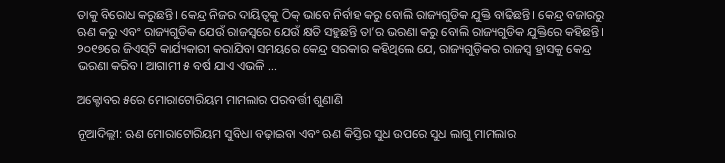ତାକୁ ବିରୋଧ କରୁଛନ୍ତି। କେନ୍ଦ୍ର ନିଜର ଦାୟିତ୍ୱକୁ ଠିକ୍‌ ଭାବେ ନିର୍ବାହ କରୁ ବୋଲି ରାଜ୍ୟଗୁଡିକ ଯୁକ୍ତି ବାଢିଛନ୍ତି। କେନ୍ଦ୍ର ବଜାରରୁ ଋଣ କରୁ ଏବଂ ରାଜ୍ୟଗୁଡିକ ଯେଉଁ ରାଜସ୍ବରେ ଯେଉଁ କ୍ଷତି ସହୁଛନ୍ତି ତା’ର ଭରଣା କରୁ ବୋଲି ରାଜ୍ୟଗୁଡିକ ଯୁକ୍ତିରେ କହିଛନ୍ତି। ୨୦୧୭ରେ ଜିଏସ୍‌ଟି କାର୍ଯ୍ୟକାରୀ କରାଯିବା ସମୟରେ କେନ୍ଦ୍ର ସରକାର କହିଥିଲେ ଯେ, ରାଜ୍ୟଗୁଡ଼ିକର ରାଜସ୍ବ ହ୍ରାସକୁ କେନ୍ଦ୍ର ଭରଣା କରିବ। ଆଗାମୀ ୫ ବର୍ଷ ଯାଏ ଏଭଳି ...

ଅକ୍ଟୋବର ୫ରେ ମୋରାଟୋରିୟମ ମାମଲାର ପରବର୍ତ୍ତୀ ଶୁଣାଣି

ନୂଆଦିଲ୍ଲୀ: ଋଣ ମୋରାଟୋରିୟମ ସୁବିଧା ବଢ଼ାଇବା ଏବଂ ଋଣ କିସ୍ତିର ସୁଧ ଉପରେ ସୁଧ ଲାଗୁ ମାମଲାର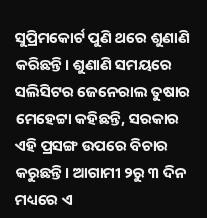ସୁପ୍ରିମକୋର୍ଟ ପୁଣି ଥରେ ଶୁଣାଣି କରିଛନ୍ତି। ଶୁଣାଣି ସମୟରେ ସଲିସିଟର ଜେନେରାଲ ତୁଷାର ମେହେଟ୍ଟା କହିଛନ୍ତି, ସରକାର ଏହି ପ୍ରସଙ୍ଗ ଉପରେ ବିଚାର କରୁଛନ୍ତି। ଆଗାମୀ ୨ରୁ ୩ ଦିନ ମଧ୍ୟରେ ଏ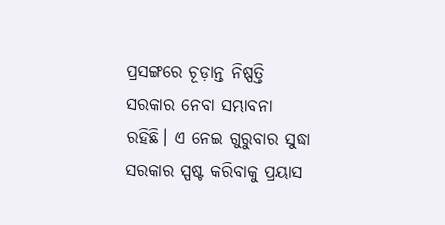ପ୍ରସଙ୍ଗରେ ଚୂଡ଼ାନ୍ତ ନିଷ୍ପତ୍ତି ସରକାର ନେବା ସମ୍ଭାବନା ରହିଛି। ଏ ନେଇ ଗୁରୁବାର ସୁଦ୍ଧା ସରକାର ସ୍ପଷ୍ଟ କରିବାକୁ ପ୍ରୟାସ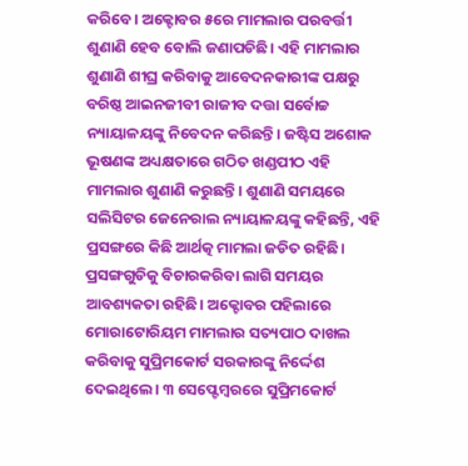କରିବେ। ଅକ୍ଟୋବର ୫ରେ ମାମଲାର ପରବର୍ତ୍ତୀ ଶୁଣାଣି ହେବ ବୋଲି ଜଣାପଡିଛି। ଏହି ମାମଲାର ଶୁଣାଣି ଶୀଘ୍ର କରିବାକୁ ଆବେଦନକାରୀଙ୍କ ପକ୍ଷରୁ ବରିଷ୍ଠ ଆଇନଜୀବୀ ରାଜୀବ ଦତ୍ତା ସର୍ବୋଚ୍ଚ ନ୍ୟାୟାଳୟଙ୍କୁ ନିବେଦନ କରିଛନ୍ତି। ଜଷ୍ଟିସ ଅଶୋକ ଭୂଷଣଙ୍କ ଅଧ୍ୟକ୍ଷତାରେ ଗଠିତ ଖଣ୍ଡପୀଠ ଏହି ମାମଲାର ଶୁଣାଣି କରୁଛନ୍ତି। ଶୁଣାଣି ସମୟରେ ସଲିସିଟର ଜେନେରାଲ ନ୍ୟାୟାଳୟଙ୍କୁ କହିଛନ୍ତି, ଏହି ପ୍ରସଙ୍ଗରେ କିଛି ଆର୍ଥତ୍କ ମାମଲା ଜଡିତ ରହିଛି। ପ୍ରସଙ୍ଗଗୁଡିକୁ ବିଚାରକରିବା ଲାଗି ସମୟର ଆବଶ୍ୟକତା ରହିଛି। ଅକ୍ଟୋବର ପହିଲାରେ ମୋରାଟୋରିୟମ ମାମଲାର ସତ୍ୟପାଠ ଦାଖଲ କରିବାକୁ ସୁପ୍ରିମକୋର୍ଟ ସରକାରଙ୍କୁ ନିର୍ଦ୍ଦେଶ ଦେଇଥିଲେ। ୩ ସେପ୍ଟେମ୍ବରରେ ସୁପ୍ରିମକୋର୍ଟ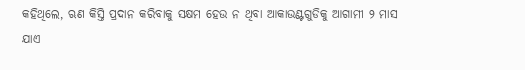କହିଥିଲେ, ଋଣ କିସ୍ତି ପ୍ରଦାନ କରିବାକୁ ସକ୍ଷମ ହେଉ ନ ଥିବା ଆକାଉଣ୍ଟଗୁଡିକୁ ଆଗାମୀ ୨ ମାସ ଯାଏ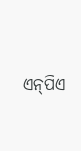ଏନ୍‌ପିଏ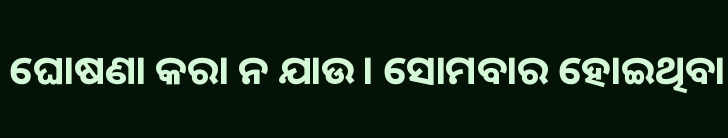ଘୋଷଣା କରା ନ ଯାଉ। ସୋମବାର ହୋଇଥିବା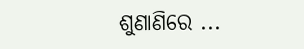ଶୁଣାଣିରେ ...